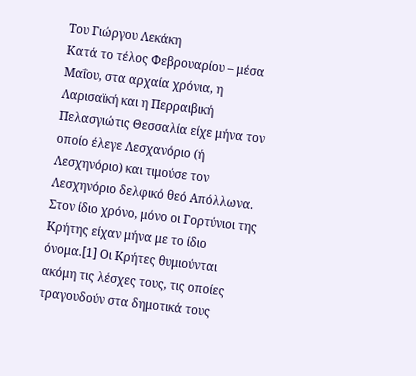Του Γιώργου Λεκάκη
Κατά το τέλος Φεβρουαρίου – μέσα Μαΐου, στα αρχαία χρόνια, η Λαρισαϊκή και η Περραιβική Πελασγιώτις Θεσσαλία είχε μήνα τον οποίο έλεγε Λεσχανόριο (ή Λεσχηνόριο) και τιμούσε τον Λεσχηνόριο δελφικό θεό Απόλλωνα.
Στον ίδιο χρόνο, μόνο οι Γορτύνιοι της Κρήτης είχαν μήνα με το ίδιο όνομα.[1] Οι Κρήτες θυμιούνται ακόμη τις λέσχες τους, τις οποίες τραγουδούν στα δημοτικά τους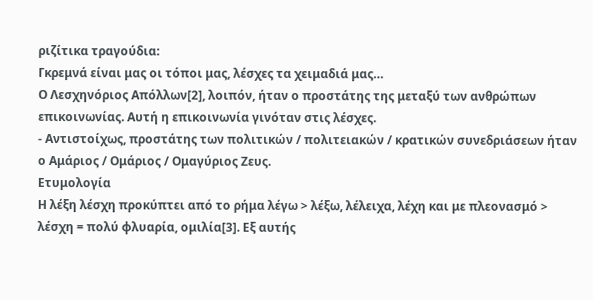ριζίτικα τραγούδια:
Γκρεμνά είναι μας οι τόποι μας, λέσχες τα χειμαδιά μας…
Ο Λεσχηνόριος Απόλλων[2], λοιπόν, ήταν ο προστάτης της μεταξύ των ανθρώπων επικοινωνίας. Αυτή η επικοινωνία γινόταν στις λέσχες.
- Αντιστοίχως, προστάτης των πολιτικών / πολιτειακών / κρατικών συνεδριάσεων ήταν ο Αμάριος / Ομάριος / Ομαγύριος Ζευς.
Ετυμολογία
Η λέξη λέσχη προκύπτει από το ρήμα λέγω > λέξω, λέλειχα, λέχη και με πλεονασμό > λέσχη = πολύ φλυαρία, ομιλία[3]. Εξ αυτής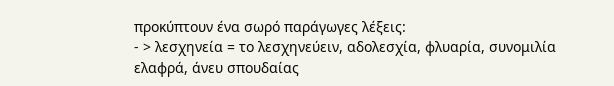προκύπτουν ένα σωρό παράγωγες λέξεις:
- > λεσχηνεία = το λεσχηνεύειν, αδολεσχία, φλυαρία, συνομιλία ελαφρά, άνευ σπουδαίας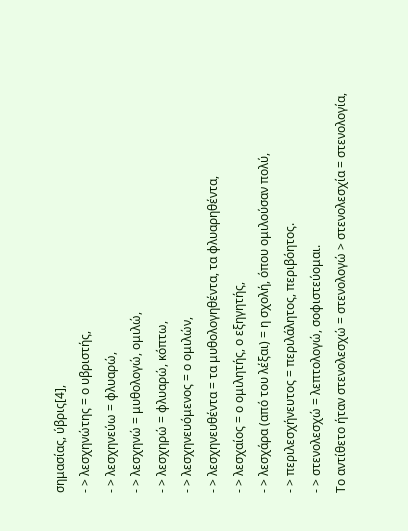σημασίας, ύβρις[4],
- > λεσχηνώτης = ο υβριστής,
- > λεσχηνεύω = φλυαρώ,
- > λεσχηνώ = μυθολογώ, ομιλώ,
- > λεσχηρώ = φλυαρώ, κόπτω,
- > λεσχηνευόμενος = ο ομιλών,
- > λεσχηνευθέντα = τα μυθολογηθέντα, τα φλυαρηθέντα,
- > λεσχαίος = ο ομιλητής, ο εξηγητής,
- > λεσχάρα (από του λέξαι) = η σχολή, όπου ομιλούσαν πολύ,
- > περιλεσχήνευτος = περιλάλητος, περιβόητος.
- > στενολεσχώ = λεπτολογώ, σοφιστεύομαι.
Το αντίθετο ήταν στενολεσχώ = στενολογώ > στενολεσχία = στενολογία,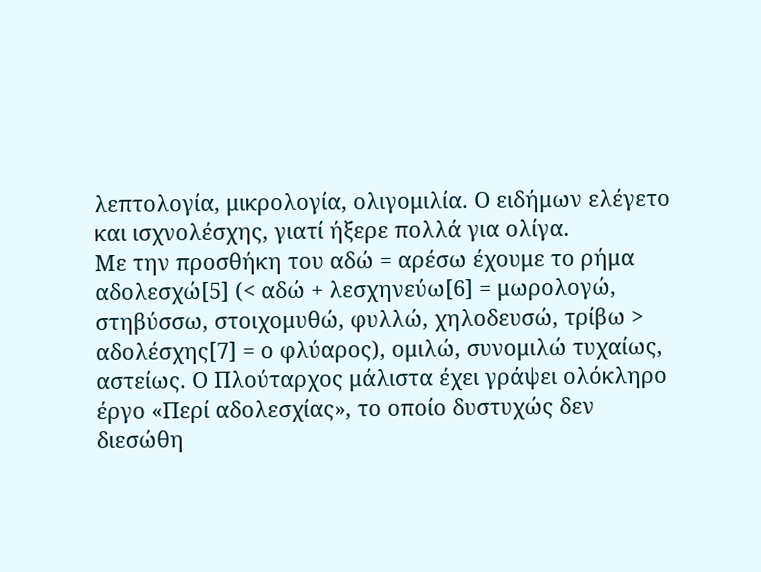λεπτολογία, μικρολογία, ολιγομιλία. Ο ειδήμων ελέγετο και ισχνολέσχης, γιατί ήξερε πολλά για ολίγα.
Με την προσθήκη του αδώ = αρέσω έχουμε το ρήμα αδολεσχώ[5] (< αδώ + λεσχηνεύω[6] = μωρολογώ, στηβύσσω, στοιχομυθώ, φυλλώ, χηλοδευσώ, τρίβω > αδολέσχης[7] = ο φλύαρος), ομιλώ, συνομιλώ τυχαίως, αστείως. Ο Πλούταρχος μάλιστα έχει γράψει ολόκληρο έργο «Περί αδολεσχίας», το οποίο δυστυχώς δεν διεσώθη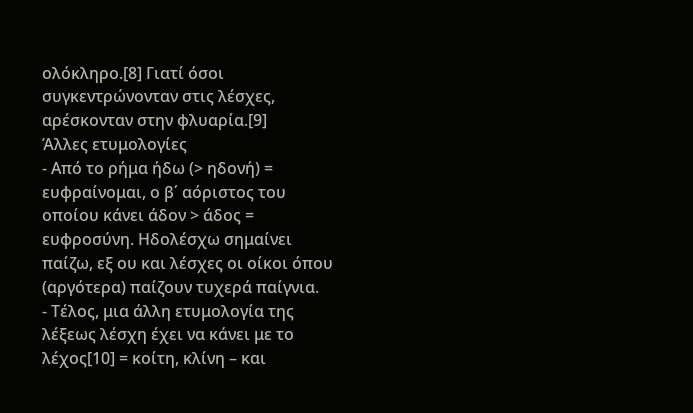ολόκληρο.[8] Γιατί όσοι συγκεντρώνονταν στις λέσχες, αρέσκονταν στην φλυαρία.[9]
Άλλες ετυμολογίες
- Από το ρήμα ήδω (> ηδονή) = ευφραίνομαι, ο β΄ αόριστος του οποίου κάνει άδον > άδος = ευφροσύνη. Ηδολέσχω σημαίνει παίζω, εξ ου και λέσχες οι οίκοι όπου (αργότερα) παίζουν τυχερά παίγνια.
- Τέλος, μια άλλη ετυμολογία της λέξεως λέσχη έχει να κάνει με το λέχος[10] = κοίτη, κλίνη – και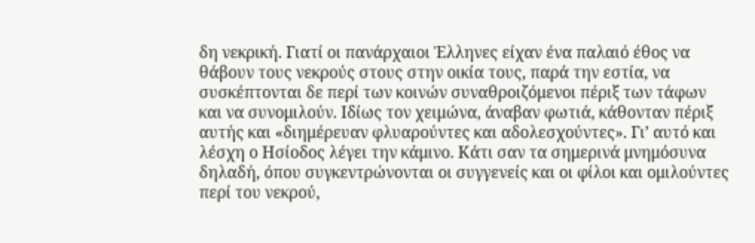δη νεκρική. Γιατί οι πανάρχαιοι Έλληνες είχαν ένα παλαιό έθος να θάβουν τους νεκρούς στους στην οικία τους, παρά την εστία, να συσκέπτονται δε περί των κοινών συναθροιζόμενοι πέριξ των τάφων και να συνομιλούν. Ιδίως τον χειμώνα, άναβαν φωτιά, κάθονταν πέριξ αυτής και «διημέρευαν φλυαρούντες και αδολεσχούντες». Γι’ αυτό και λέσχη ο Ησίοδος λέγει την κάμινο. Κάτι σαν τα σημερινά μνημόσυνα δηλαδή, όπου συγκεντρώνονται οι συγγενείς και οι φίλοι και ομιλούντες περί του νεκρού,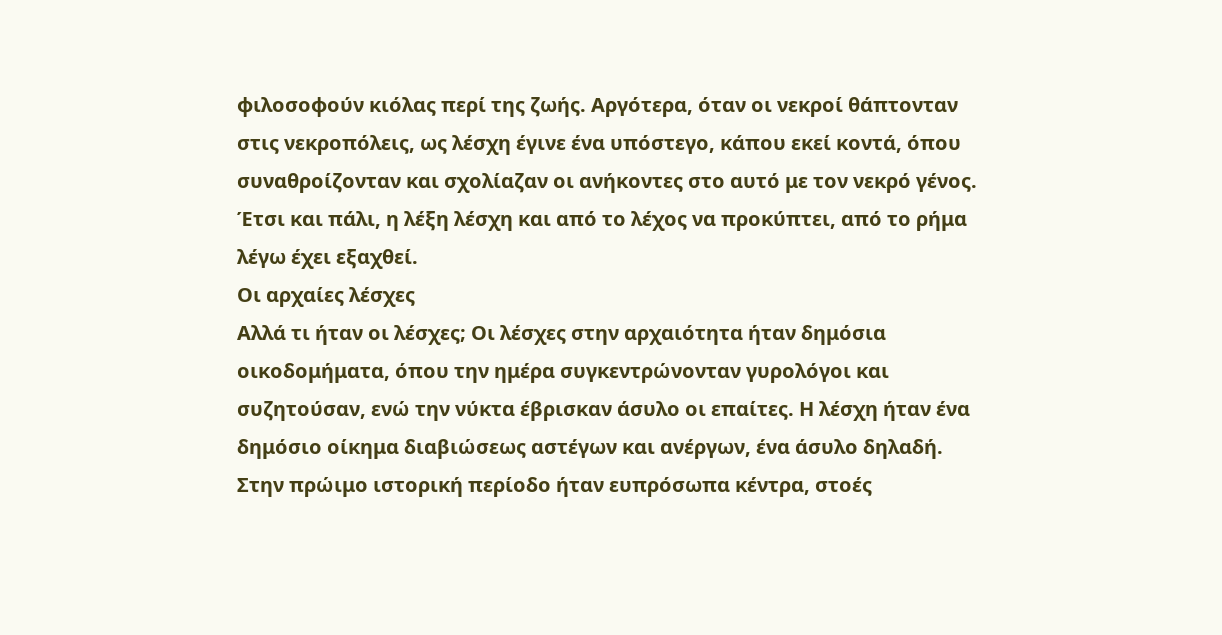φιλοσοφούν κιόλας περί της ζωής. Αργότερα, όταν οι νεκροί θάπτονταν στις νεκροπόλεις, ως λέσχη έγινε ένα υπόστεγο, κάπου εκεί κοντά, όπου συναθροίζονταν και σχολίαζαν οι ανήκοντες στο αυτό με τον νεκρό γένος. Έτσι και πάλι, η λέξη λέσχη και από το λέχος να προκύπτει, από το ρήμα λέγω έχει εξαχθεί.
Οι αρχαίες λέσχες
Αλλά τι ήταν οι λέσχες; Οι λέσχες στην αρχαιότητα ήταν δημόσια οικοδομήματα, όπου την ημέρα συγκεντρώνονταν γυρολόγοι και συζητούσαν, ενώ την νύκτα έβρισκαν άσυλο οι επαίτες. Η λέσχη ήταν ένα δημόσιο οίκημα διαβιώσεως αστέγων και ανέργων, ένα άσυλο δηλαδή.
Στην πρώιμο ιστορική περίοδο ήταν ευπρόσωπα κέντρα, στοές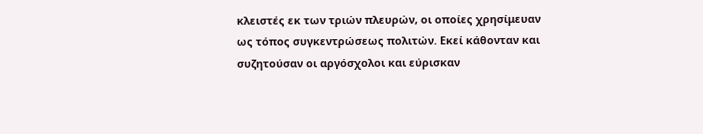κλειστές εκ των τριών πλευρών, οι οποίες χρησίμευαν ως τόπος συγκεντρώσεως πολιτών. Εκεί κάθονταν και συζητούσαν οι αργόσχολοι και εύρισκαν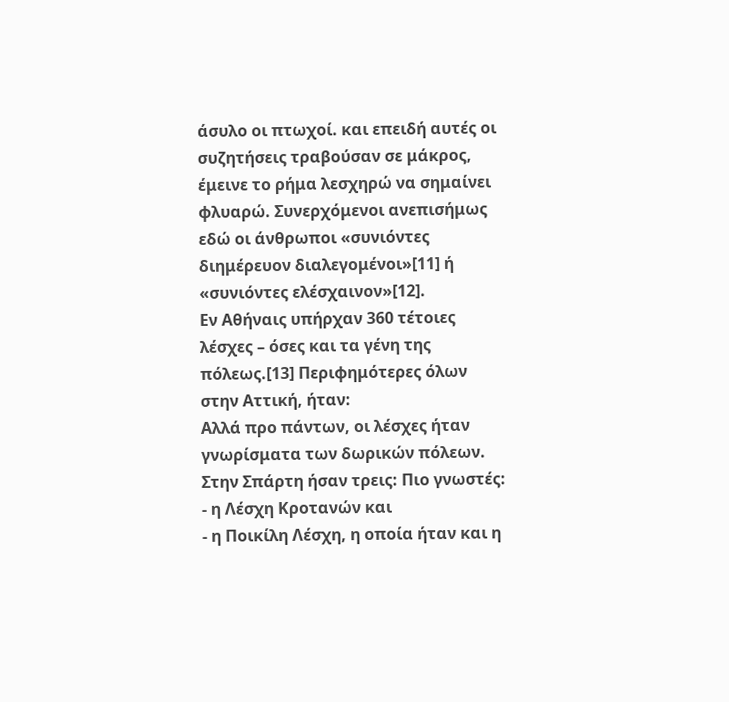άσυλο οι πτωχοί. και επειδή αυτές οι συζητήσεις τραβούσαν σε μάκρος, έμεινε το ρήμα λεσχηρώ να σημαίνει φλυαρώ. Συνερχόμενοι ανεπισήμως εδώ οι άνθρωποι «συνιόντες διημέρευον διαλεγομένοι»[11] ή «συνιόντες ελέσχαινον»[12].
Εν Αθήναις υπήρχαν 360 τέτοιες λέσχες – όσες και τα γένη της πόλεως.[13] Περιφημότερες όλων στην Αττική, ήταν:
Αλλά προ πάντων, οι λέσχες ήταν γνωρίσματα των δωρικών πόλεων.
Στην Σπάρτη ήσαν τρεις: Πιο γνωστές:
- η Λέσχη Κροτανών και
- η Ποικίλη Λέσχη, η οποία ήταν και η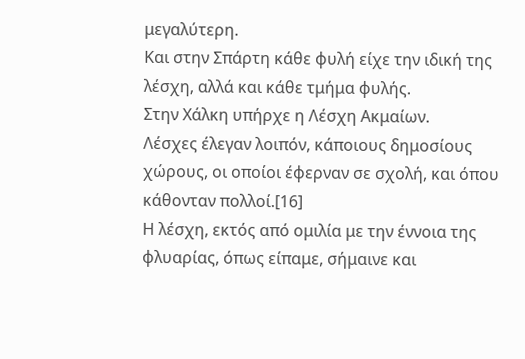μεγαλύτερη.
Και στην Σπάρτη κάθε φυλή είχε την ιδική της λέσχη, αλλά και κάθε τμήμα φυλής.
Στην Χάλκη υπήρχε η Λέσχη Ακμαίων.
Λέσχες έλεγαν λοιπόν, κάποιους δημοσίους χώρους, οι οποίοι έφερναν σε σχολή, και όπου κάθονταν πολλοί.[16]
Η λέσχη, εκτός από ομιλία με την έννοια της φλυαρίας, όπως είπαμε, σήμαινε και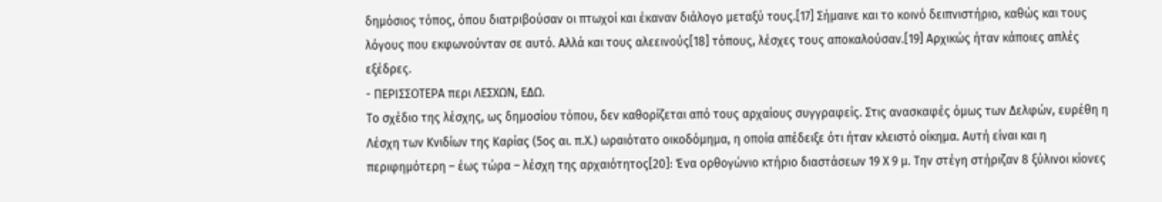δημόσιος τόπος, όπου διατριβούσαν οι πτωχοί και έκαναν διάλογο μεταξύ τους.[17] Σήμαινε και το κοινό δειπνιστήριο, καθώς και τους λόγους που εκφωνούνταν σε αυτό. Αλλά και τους αλεεινούς[18] τόπους, λέσχες τους αποκαλούσαν.[19] Αρχικώς ήταν κάποιες απλές εξέδρες.
- ΠΕΡΙΣΣΟΤΕΡΑ περι ΛΕΣΧΩΝ, ΕΔΩ.
Το σχέδιο της λέσχης, ως δημοσίου τόπου, δεν καθορίζεται από τους αρχαίους συγγραφείς. Στις ανασκαφές όμως των Δελφών, ευρέθη η Λέσχη των Κνιδίων της Καρίας (5ος αι. π.Χ.) ωραιότατο οικοδόμημα, η οποία απέδειξε ότι ήταν κλειστό οίκημα. Αυτή είναι και η περιφημότερη – έως τώρα – λέσχη της αρχαιότητος[20]: Ένα ορθογώνιο κτήριο διαστάσεων 19 Χ 9 μ. Την στέγη στήριζαν 8 ξύλινοι κίονες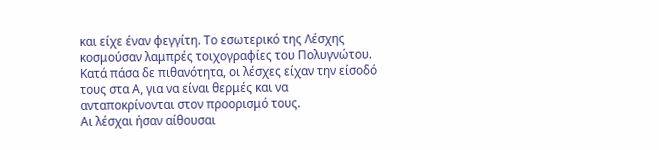και είχε έναν φεγγίτη. Το εσωτερικό της Λέσχης κοσμούσαν λαμπρές τοιχογραφίες του Πολυγνώτου.
Κατά πάσα δε πιθανότητα, οι λέσχες είχαν την είσοδό τους στα Α, για να είναι θερμές και να ανταποκρίνονται στον προορισμό τους.
Αι λέσχαι ήσαν αίθουσαι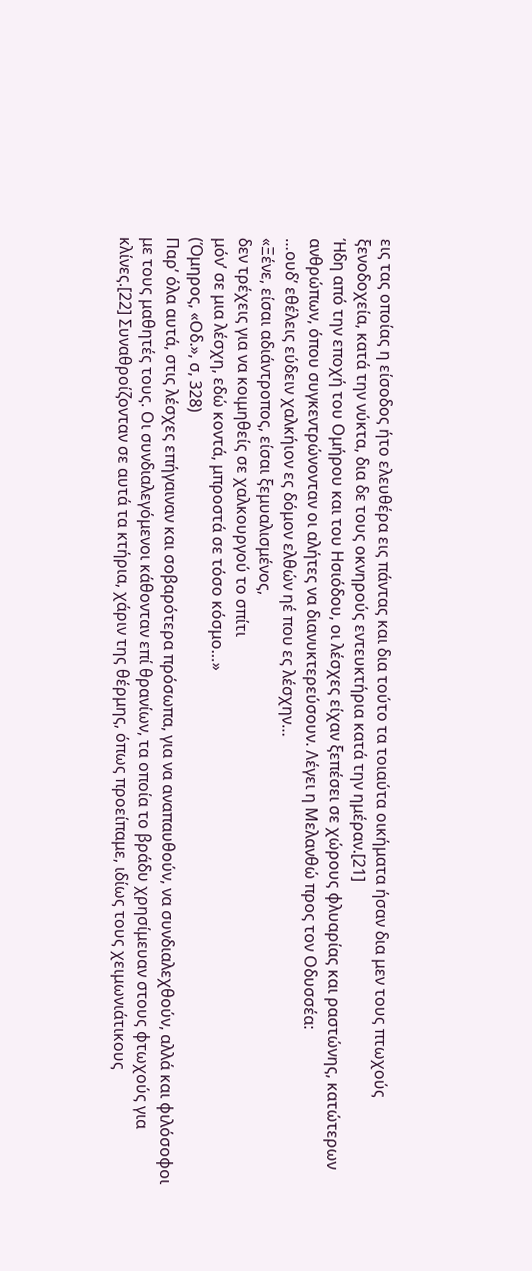εις τας οποίας η είσοδος ήτο ελευθέρα εις πάντας και δια τούτο τα τοιαύτα οικήματα ήσαν δια μεν τους πτωχούς ξενοδοχεία, κατά την νύκτα, δια δε τους οκνηρούς εντευκτήρια κατά την ημέραν.[21]
Ήδη από την εποχή του Ομήρου και του Ησιόδου, οι λέσχες είχαν ξεπέσει σε χώρους φλυαρίας και ραστώνης, κατώτερων ανθρώπων, όπου συγκεντρώνονταν οι αλήτες να διανυκτερεύσουν. Λέγει η Μελανθώ προς τον Οδυσσέα:
…ουδ’ εθέλεις εύδειν χαλκήιον ες δόμον ελθών ηέ που ες λέσχην…
«Ξένε, είσαι αδιάντροπος, είσαι ξεμυαλισμένος,
δεν τρέχεις για να κοιμηθείς σε χαλκουργού το σπίτι
μόν’ σε μια λέσχη, εδώ κοντά, μπροστά σε τόσο κόσμο…»
(Όμηρος, «Οδ.», σ, 328)
Παρ’ όλα αυτά, στις λέσχες επήγαιναν και σοβαρότερα πρόσωπα, για να αναπαυθούν, να συνδιαλεχθούν, αλλά και φιλόσοφοι με τους μαθητές τους. Οι συνδιαλεγόμενοι κάθονταν επί θρανίων, τα οποία το βράδυ χρησίμευαν στους φτωχούς για κλίνες.[22] Συναθροίζονταν σε αυτά τα κτήρια, χάριν της θέρμης, όπως προείπαμε, ιδίως τους χειμωνιάτικους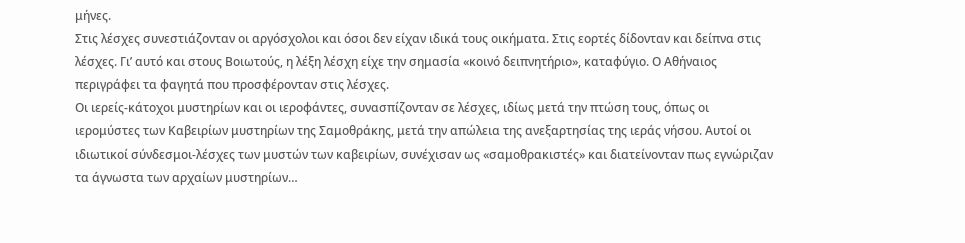μήνες.
Στις λέσχες συνεστιάζονταν οι αργόσχολοι και όσοι δεν είχαν ιδικά τους οικήματα. Στις εορτές δίδονταν και δείπνα στις λέσχες. Γι’ αυτό και στους Βοιωτούς, η λέξη λέσχη είχε την σημασία «κοινό δειπνητήριο», καταφύγιο. Ο Αθήναιος περιγράφει τα φαγητά που προσφέρονταν στις λέσχες.
Οι ιερείς-κάτοχοι μυστηρίων και οι ιεροφάντες, συνασπίζονταν σε λέσχες, ιδίως μετά την πτώση τους, όπως οι ιερομύστες των Καβειρίων μυστηρίων της Σαμοθράκης, μετά την απώλεια της ανεξαρτησίας της ιεράς νήσου. Αυτοί οι ιδιωτικοί σύνδεσμοι-λέσχες των μυστών των καβειρίων, συνέχισαν ως «σαμοθρακιστές» και διατείνονταν πως εγνώριζαν τα άγνωστα των αρχαίων μυστηρίων…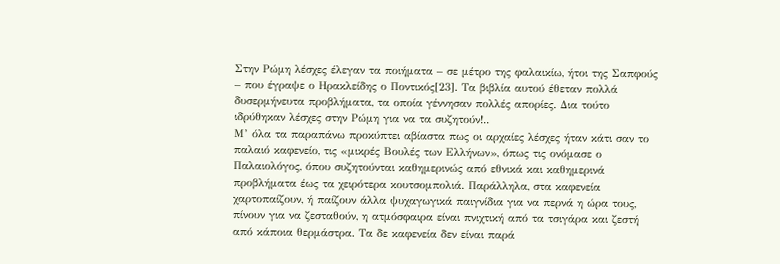Στην Ρώμη λέσχες έλεγαν τα ποιήματα – σε μέτρο της φαλαικίω, ήτοι της Σαπφούς – που έγραψε ο Ηρακλείδης ο Ποντικός[23]. Τα βιβλία αυτού έθεταν πολλά δυσερμήνευτα προβλήματα, τα οποία γέννησαν πολλές απορίες. Δια τούτο ιδρύθηκαν λέσχες στην Ρώμη για να τα συζητούν!..
Μ’ όλα τα παραπάνω προκύπτει αβίαστα πως οι αρχαίες λέσχες ήταν κάτι σαν το παλαιό καφενείο, τις «μικρές Βουλές των Ελλήνων», όπως τις ονόμασε ο Παλαιολόγος, όπου συζητούνται καθημερινώς από εθνικά και καθημερινά προβλήματα έως τα χειρότερα κουτσομπολιά. Παράλληλα, στα καφενεία χαρτοπαίζουν, ή παίζουν άλλα ψυχαγωγικά παιγνίδια για να περνά η ώρα τους, πίνουν για να ζεσταθούν, η ατμόσφαιρα είναι πνιχτική από τα τσιγάρα και ζεστή από κάποια θερμάστρα. Τα δε καφενεία δεν είναι παρά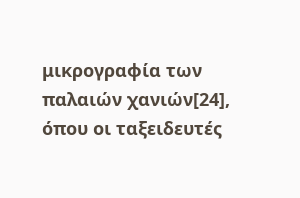μικρογραφία των παλαιών χανιών[24], όπου οι ταξειδευτές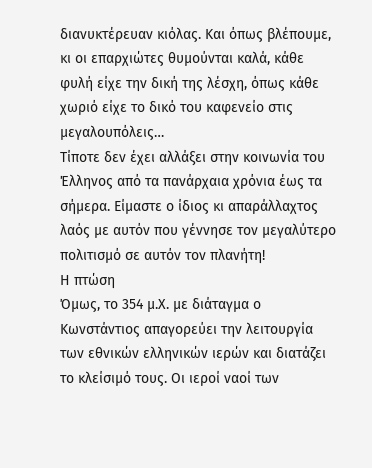διανυκτέρευαν κιόλας. Και όπως βλέπουμε, κι οι επαρχιώτες θυμούνται καλά, κάθε φυλή είχε την δική της λέσχη, όπως κάθε χωριό είχε το δικό του καφενείο στις μεγαλουπόλεις…
Τίποτε δεν έχει αλλάξει στην κοινωνία του Έλληνος από τα πανάρχαια χρόνια έως τα σήμερα. Είμαστε ο ίδιος κι απαράλλαχτος λαός με αυτόν που γέννησε τον μεγαλύτερο πολιτισμό σε αυτόν τον πλανήτη!
Η πτώση
Όμως, το 354 μ.Χ. με διάταγμα ο Κωνστάντιος απαγορεύει την λειτουργία των εθνικών ελληνικών ιερών και διατάζει το κλείσιμό τους. Οι ιεροί ναοί των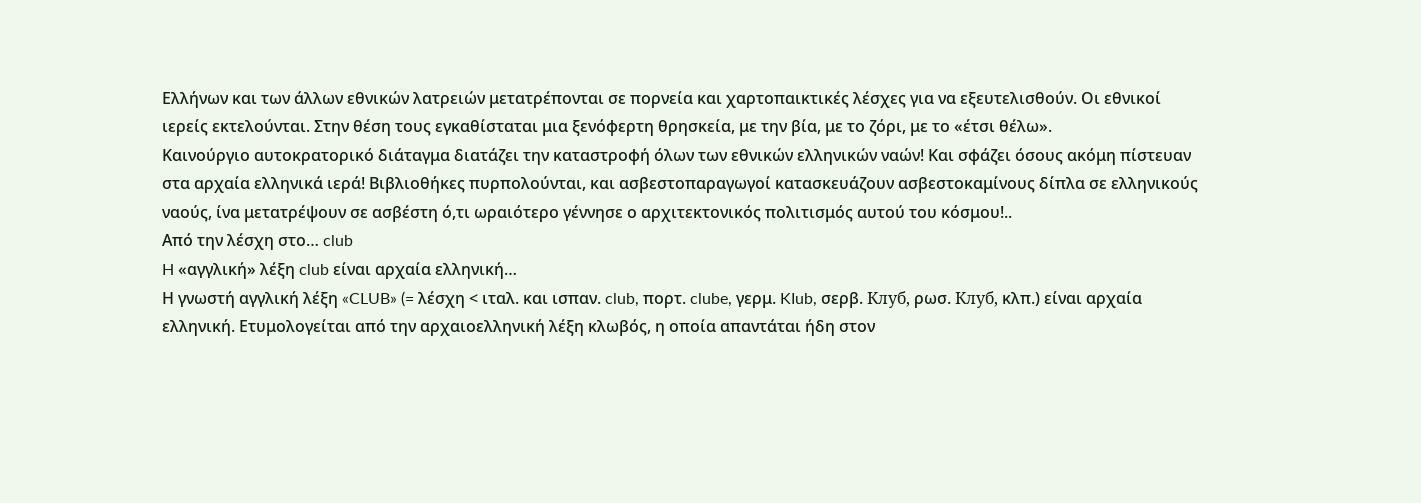Ελλήνων και των άλλων εθνικών λατρειών μετατρέπονται σε πορνεία και χαρτοπαικτικές λέσχες για να εξευτελισθούν. Οι εθνικοί ιερείς εκτελούνται. Στην θέση τους εγκαθίσταται μια ξενόφερτη θρησκεία, με την βία, με το ζόρι, με το «έτσι θέλω».
Καινούργιο αυτοκρατορικό διάταγμα διατάζει την καταστροφή όλων των εθνικών ελληνικών ναών! Και σφάζει όσους ακόμη πίστευαν στα αρχαία ελληνικά ιερά! Βιβλιοθήκες πυρπολούνται, και ασβεστοπαραγωγοί κατασκευάζουν ασβεστοκαμίνους δίπλα σε ελληνικούς ναούς, ίνα μετατρέψουν σε ασβέστη ό,τι ωραιότερο γέννησε ο αρχιτεκτονικός πολιτισμός αυτού του κόσμου!..
Από την λέσχη στο… club
H «αγγλική» λέξη club είναι αρχαία ελληνική…
Η γνωστή αγγλική λέξη «CLUB» (= λέσχη < ιταλ. και ισπαν. club, πορτ. clube, γερμ. KIub, σερβ. Клуб, ρωσ. Клуб, κλπ.) είναι αρχαία ελληνική. Ετυμολογείται από την αρχαιοελληνική λέξη κλωβός, η οποία απαντάται ήδη στον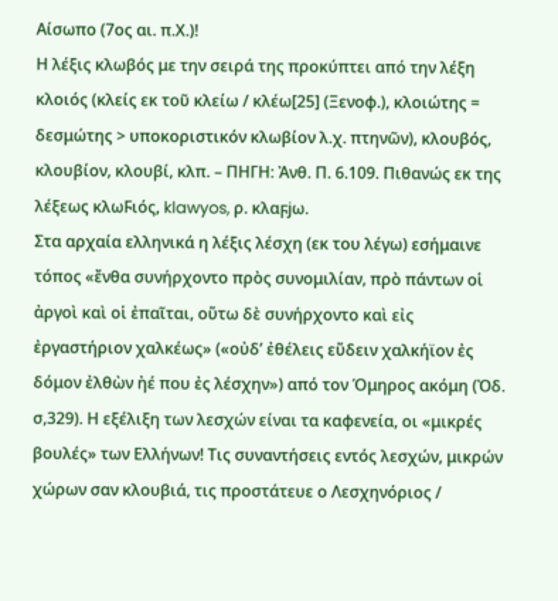Αίσωπο (7ος αι. π.Χ.)!
Η λέξις κλωβός με την σειρά της προκύπτει από την λέξη κλοιός (κλείς εκ τοῦ κλείω / κλέω[25] (Ξενοφ.), κλοιώτης = δεσμώτης > υποκοριστικόν κλωβίον λ.χ. πτηνῶν), κλουβός, κλουβίον, κλουβί, κλπ. – ΠΗΓΗ: Ἀνθ. Π. 6.109. Πιθανώς εκ της λέξεως κλωϜιός, klawyos, ρ. κλαϝjω.
Στα αρχαία ελληνικά η λέξις λέσχη (εκ του λέγω) εσήμαινε τόπος «ἔνθα συνήρχοντο πρὸς συνομιλίαν, πρὸ πάντων οἱ ἀργοὶ καὶ οἱ ἐπαῖται, οὕτω δὲ συνήρχοντο καὶ εἰς ἐργαστήριον χαλκέως» («οὐδ’ ἐθέλεις εὕδειν χαλκήϊον ἐς δόμον ἐλθὼν ἠέ που ἐς λέσχην») από τον Όμηρος ακόμη (Ὀδ. σ,329). Η εξέλιξη των λεσχών είναι τα καφενεία, οι «μικρές βουλές» των Ελλήνων! Τις συναντήσεις εντός λεσχών, μικρών χώρων σαν κλουβιά, τις προστάτευε ο Λεσχηνόριος /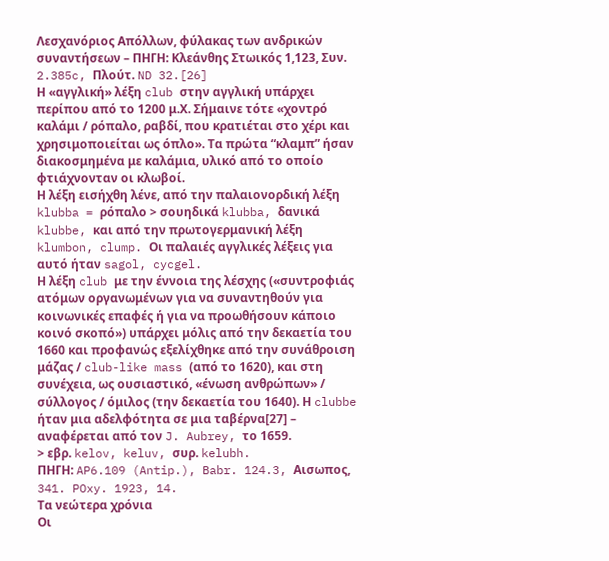Λεσχανόριος Απόλλων, φύλακας των ανδρικών συναντήσεων – ΠΗΓΗ: Κλεάνθης Στωικός 1,123, Συν. 2.385c, Πλούτ. ND 32.[26]
Η «αγγλική» λέξη club στην αγγλική υπάρχει περίπου από το 1200 μ.Χ. Σήμαινε τότε «χοντρό καλάμι / ρόπαλο, ραβδί, που κρατιέται στο χέρι και χρησιμοποιείται ως όπλο». Τα πρώτα “κλαμπ” ήσαν διακοσμημένα με καλάμια, υλικό από το οποίο φτιάχνονταν οι κλωβοί.
Η λέξη εισήχθη λένε, από την παλαιονορδική λέξη klubba = ρόπαλο > σουηδικά klubba, δανικά klubbe, και από την πρωτογερμανική λέξη klumbon, clump. Οι παλαιές αγγλικές λέξεις για αυτό ήταν sagol, cycgel.
Η λέξη club με την έννοια της λέσχης («συντροφιάς ατόμων οργανωμένων για να συναντηθούν για κοινωνικές επαφές ή για να προωθήσουν κάποιο κοινό σκοπό») υπάρχει μόλις από την δεκαετία του 1660 και προφανώς εξελίχθηκε από την συνάθροιση μάζας / club-like mass (από το 1620), και στη συνέχεια, ως ουσιαστικό, «ένωση ανθρώπων» / σύλλογος / όμιλος (την δεκαετία του 1640). Η clubbe ήταν μια αδελφότητα σε μια ταβέρνα[27] – αναφέρεται από τον J. Aubrey, το 1659.
> εβρ. kelov, keluv, συρ. kelubh.
ΠΗΓΗ: AP6.109 (Antip.), Babr. 124.3, Αισωπος, 341. POxy. 1923, 14.
Τα νεώτερα χρόνια
Οι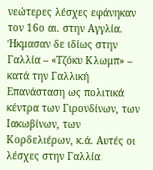νεώτερες λέσχες εφάνηκαν τον 16ο αι. στην Αγγλία. Ήκμασαν δε ιδίως στην Γαλλία – «Τζόκυ Κλωμπ» – κατά την Γαλλική Επανάσταση ως πολιτικά κέντρα των Γιρονδίνων, των Ιακωβίνων, των Κορδελιέρων, κ.ά. Αυτές οι λέσχες στην Γαλλία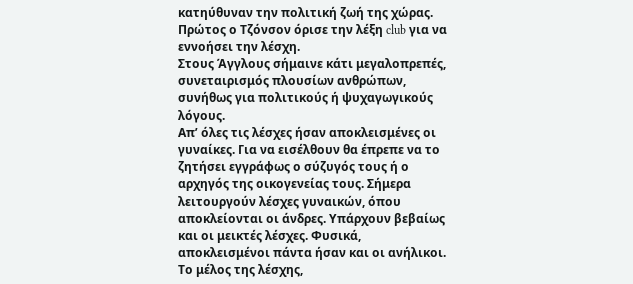κατηύθυναν την πολιτική ζωή της χώρας. Πρώτος ο Τζόνσον όρισε την λέξη club για να εννοήσει την λέσχη.
Στους Άγγλους σήμαινε κάτι μεγαλοπρεπές, συνεταιρισμός πλουσίων ανθρώπων, συνήθως για πολιτικούς ή ψυχαγωγικούς λόγους.
Απ’ όλες τις λέσχες ήσαν αποκλεισμένες οι γυναίκες. Για να εισέλθουν θα έπρεπε να το ζητήσει εγγράφως ο σύζυγός τους ή ο αρχηγός της οικογενείας τους. Σήμερα λειτουργούν λέσχες γυναικών, όπου αποκλείονται οι άνδρες. Υπάρχουν βεβαίως και οι μεικτές λέσχες. Φυσικά, αποκλεισμένοι πάντα ήσαν και οι ανήλικοι.
Το μέλος της λέσχης,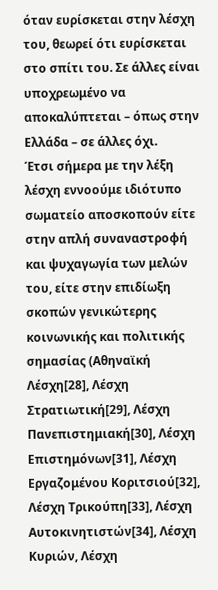όταν ευρίσκεται στην λέσχη του, θεωρεί ότι ευρίσκεται στο σπίτι του. Σε άλλες είναι υποχρεωμένο να αποκαλύπτεται – όπως στην Ελλάδα – σε άλλες όχι.
Έτσι σήμερα με την λέξη λέσχη εννοούμε ιδιότυπο σωματείο αποσκοπούν είτε στην απλή συναναστροφή και ψυχαγωγία των μελών του, είτε στην επιδίωξη σκοπών γενικώτερης κοινωνικής και πολιτικής σημασίας (Αθηναϊκή Λέσχη[28], Λέσχη Στρατιωτική[29], Λέσχη Πανεπιστημιακή[30], Λέσχη Επιστημόνων[31], Λέσχη Εργαζομένου Κοριτσιού[32], Λέσχη Τρικούπη[33], Λέσχη Αυτοκινητιστών[34], Λέσχη Κυριών, Λέσχη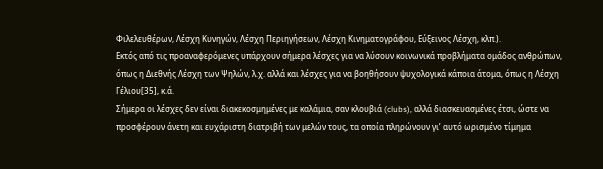Φιλελευθέρων, Λέσχη Κυνηγών, Λέσχη Περιηγήσεων, Λέσχη Κινηματογράφου, Εύξεινος Λέσχη, κλπ.).
Εκτός από τις προαναφερόμενες υπάρχουν σήμερα λέσχες για να λύσουν κοινωνικά προβλήματα ομάδος ανθρώπων, όπως η Διεθνής Λέσχη των Ψηλών, λ.χ. αλλά και λέσχες για να βοηθήσουν ψυχολογικά κάποια άτομα, όπως η Λέσχη Γέλιου[35], κ.ά.
Σήμερα οι λέσχες δεν είναι διακεκοσμημένες με καλάμια, σαν κλουβιά (clubs), αλλά διασκευασμένες έτσι, ώστε να προσφέρουν άνετη και ευχάριστη διατριβή των μελών τους, τα οποία πληρώνουν γι’ αυτό ωρισμένο τίμημα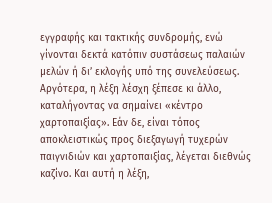εγγραφής και τακτικής συνδρομής, ενώ γίνονται δεκτά κατόπιν συστάσεως παλαιών μελών ή δι’ εκλογής υπό της συνελεύσεως.
Αργότερα, η λέξη λέσχη ξέπεσε κι άλλο, καταλήγοντας να σημαίνει «κέντρο χαρτοπαιξίας». Εάν δε, είναι τόπος αποκλειστικώς προς διεξαγωγή τυχερών παιγνιδιών και χαρτοπαιξίας, λέγεται διεθνώς καζίνο. Και αυτή η λέξη,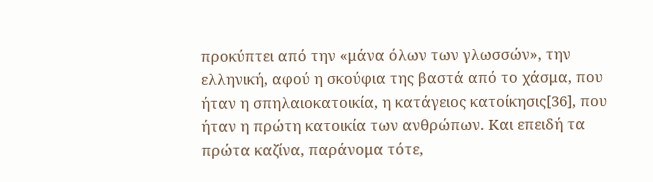προκύπτει από την «μάνα όλων των γλωσσών», την ελληνική, αφού η σκούφια της βαστά από το χάσμα, που ήταν η σπηλαιοκατοικία, η κατάγειος κατοίκησις[36], που ήταν η πρώτη κατοικία των ανθρώπων. Και επειδή τα πρώτα καζίνα, παράνομα τότε,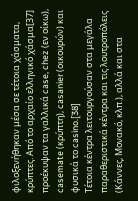φιλοξενήθηκαν μέσα σε τέτοια χάσματα, κρύπτες. Από το αρχαίο ελληνικό χάσμα[37] προέκυψαν τα γαλλικά case, chez (εν οίκω), casemate (κρύπτη), casanier (οικουρών) και φυσικά το casino.[38]
Τέτοια κέντρα λειτουργούσαν στα μεγάλα παραθεριστικά κέντρα και τις λουτροπόλεις (Κάννες, Μονακό, κλπ.), αλλά και στα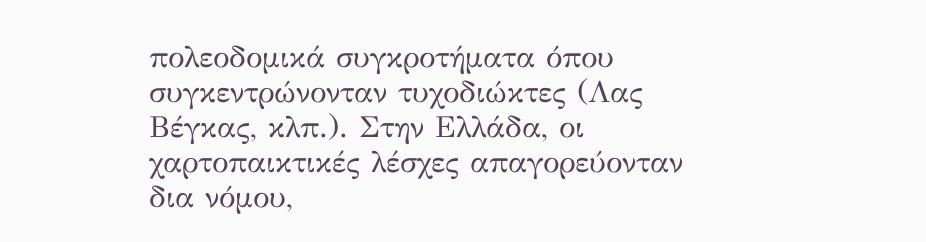πολεοδομικά συγκροτήματα όπου συγκεντρώνονταν τυχοδιώκτες (Λας Βέγκας, κλπ.). Στην Ελλάδα, οι χαρτοπαικτικές λέσχες απαγορεύονταν δια νόμου,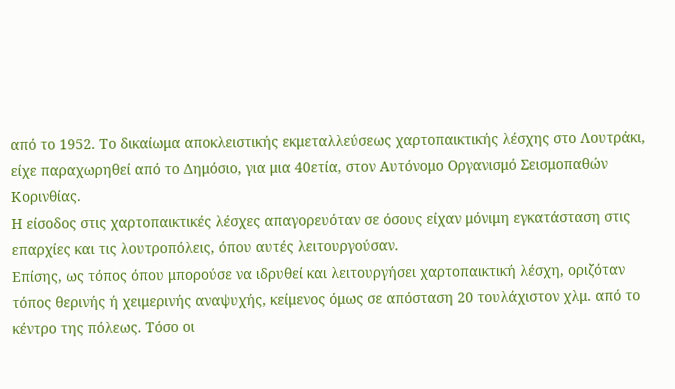από το 1952. Το δικαίωμα αποκλειστικής εκμεταλλεύσεως χαρτοπαικτικής λέσχης στο Λουτράκι, είχε παραχωρηθεί από το Δημόσιο, για μια 40ετία, στον Αυτόνομο Οργανισμό Σεισμοπαθών Κορινθίας.
Η είσοδος στις χαρτοπαικτικές λέσχες απαγορευόταν σε όσους είχαν μόνιμη εγκατάσταση στις επαρχίες και τις λουτροπόλεις, όπου αυτές λειτουργούσαν.
Επίσης, ως τόπος όπου μπορούσε να ιδρυθεί και λειτουργήσει χαρτοπαικτική λέσχη, οριζόταν τόπος θερινής ή χειμερινής αναψυχής, κείμενος όμως σε απόσταση 20 τουλάχιστον χλμ. από το κέντρο της πόλεως. Τόσο οι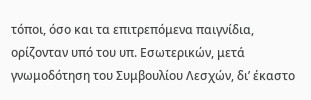τόποι, όσο και τα επιτρεπόμενα παιγνίδια, ορίζονταν υπό του υπ. Εσωτερικών, μετά γνωμοδότηση του Συμβουλίου Λεσχών, δι’ έκαστο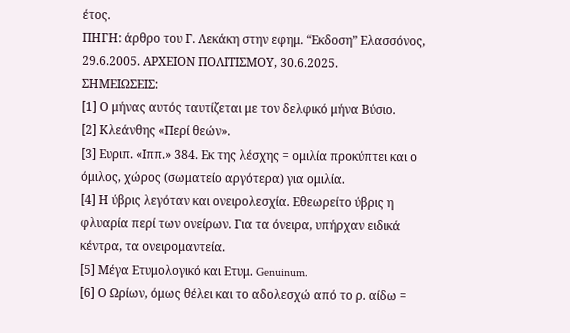έτος.
ΠΗΓΗ: άρθρο του Γ. Λεκάκη στην εφημ. “Εκδοση” Ελασσόνος, 29.6.2005. ΑΡΧΕΙΟΝ ΠΟΛΙΤΙΣΜΟΥ, 30.6.2025.
ΣΗΜΕΙΩΣΕΙΣ:
[1] Ο μήνας αυτός ταυτίζεται με τον δελφικό μήνα Βύσιο.
[2] Κλεάνθης «Περί θεών».
[3] Ευριπ. «Ιππ.» 384. Εκ της λέσχης = ομιλία προκύπτει και ο όμιλος, χώρος (σωματείο αργότερα) για ομιλία.
[4] Η ύβρις λεγόταν και ονειρολεσχία. Εθεωρείτο ύβρις η φλυαρία περί των ονείρων. Για τα όνειρα, υπήρχαν ειδικά κέντρα, τα ονειρομαντεία.
[5] Μέγα Ετυμολογικό και Ετυμ. Genuinum.
[6] Ο Ωρίων, όμως θέλει και το αδολεσχώ από το ρ. αίδω =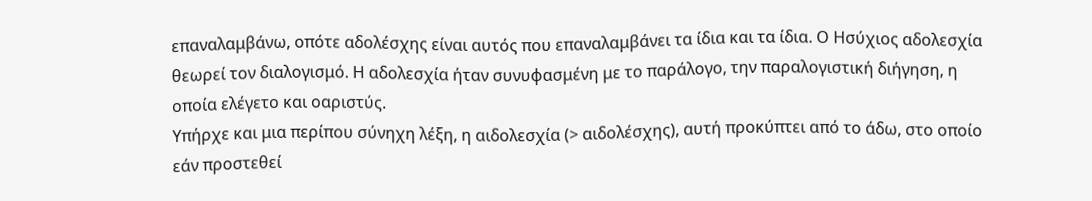επαναλαμβάνω, οπότε αδολέσχης είναι αυτός που επαναλαμβάνει τα ίδια και τα ίδια. Ο Ησύχιος αδολεσχία θεωρεί τον διαλογισμό. Η αδολεσχία ήταν συνυφασμένη με το παράλογο, την παραλογιστική διήγηση, η οποία ελέγετο και οαριστύς.
Υπήρχε και μια περίπου σύνηχη λέξη, η αιδολεσχία (> αιδολέσχης), αυτή προκύπτει από το άδω, στο οποίο εάν προστεθεί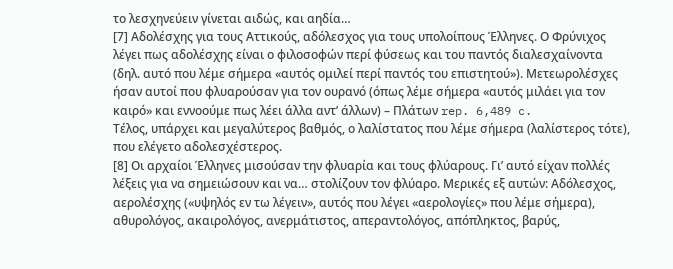το λεσχηνεύειν γίνεται αιδώς, και αηδία…
[7] Αδολέσχης για τους Αττικούς, αδόλεσχος για τους υπολοίπους Έλληνες. Ο Φρύνιχος λέγει πως αδολέσχης είναι ο φιλοσοφών περί φύσεως και του παντός διαλεσχαίνοντα (δηλ. αυτό που λέμε σήμερα «αυτός ομιλεί περί παντός του επιστητού»). Μετεωρολέσχες ήσαν αυτοί που φλυαρούσαν για τον ουρανό (όπως λέμε σήμερα «αυτός μιλάει για τον καιρό» και εννοούμε πως λέει άλλα αντ’ άλλων) – Πλάτων rep. 6,489 c.
Τέλος, υπάρχει και μεγαλύτερος βαθμός, ο λαλίστατος που λέμε σήμερα (λαλίστερος τότε), που ελέγετο αδολεσχέστερος.
[8] Οι αρχαίοι Έλληνες μισούσαν την φλυαρία και τους φλύαρους. Γι’ αυτό είχαν πολλές λέξεις για να σημειώσουν και να… στολίζουν τον φλύαρο. Μερικές εξ αυτών: Αδόλεσχος, αερολέσχης («υψηλός εν τω λέγειν», αυτός που λέγει «αερολογίες» που λέμε σήμερα), αθυρολόγος, ακαιρολόγος, ανερμάτιστος, απεραντολόγος, απόπληκτος, βαρύς,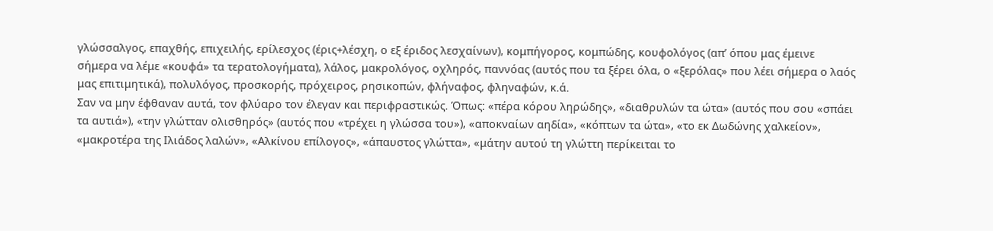γλώσσαλγος, επαχθής, επιχειλής, ερίλεσχος (έρις+λέσχη, ο εξ έριδος λεσχαίνων), κομπήγορος, κομπώδης, κουφολόγος (απ’ όπου μας έμεινε σήμερα να λέμε «κουφά» τα τερατολογήματα), λάλος, μακρολόγος, οχληρός, παννόας (αυτός που τα ξέρει όλα, ο «ξερόλας» που λέει σήμερα ο λαός μας επιτιμητικά), πολυλόγος, προσκορής, πρόχειρος, ρησικοπών, φλήναφος, φληναφών, κ.ά.
Σαν να μην έφθαναν αυτά, τον φλύαρο τον έλεγαν και περιφραστικώς. Όπως: «πέρα κόρου ληρώδης», «διαθρυλών τα ώτα» (αυτός που σου «σπάει τα αυτιά»), «την γλώτταν ολισθηρός» (αυτός που «τρέχει η γλώσσα του»), «αποκναίων αηδία», «κόπτων τα ώτα», «το εκ Δωδώνης χαλκείον», «μακροτέρα της Ιλιάδος λαλών», «Αλκίνου επίλογος», «άπαυστος γλώττα», «μάτην αυτού τη γλώττη περίκειται το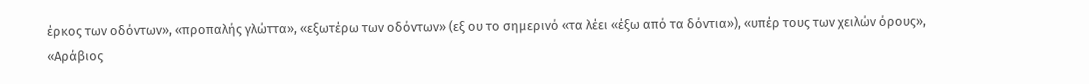έρκος των οδόντων», «προπαλής γλώττα», «εξωτέρω των οδόντων» (εξ ου το σημερινό «τα λέει «έξω από τα δόντια»), «υπέρ τους των χειλών όρους», «Αράβιος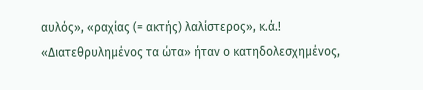αυλός», «ραχίας (= ακτής) λαλίστερος», κ.ά.!
«Διατεθρυλημένος τα ώτα» ήταν ο κατηδολεσχημένος,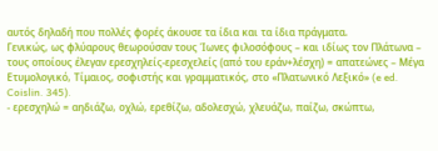αυτός δηλαδή που πολλές φορές άκουσε τα ίδια και τα ίδια πράγματα.
Γενικώς, ως φλύαρους θεωρούσαν τους Ίωνες φιλοσόφους – και ιδίως τον Πλάτωνα – τους οποίους έλεγαν ερεσχηλείς-ερεσχελείς (από του εράν+λέσχη) = απατεώνες – Μέγα Ετυμολογικό, Τίμαιος, σοφιστής και γραμματικός, στο «Πλατωνικό Λεξικό» (e ed. Coislin. 345).
- ερεσχηλώ = αηδιάζω, οχλώ, ερεθίζω, αδολεσχώ, χλευάζω, παίζω, σκώπτω,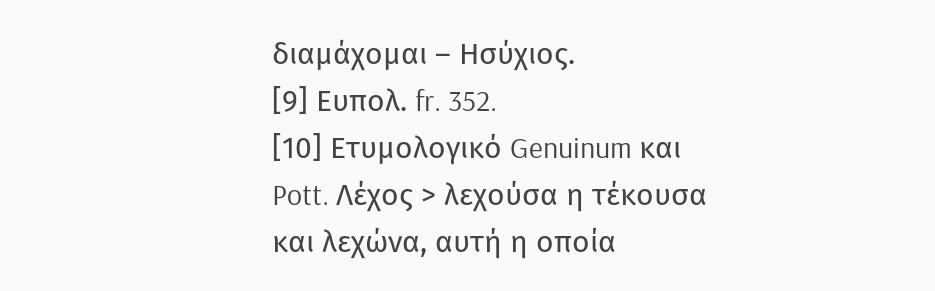διαμάχομαι – Ησύχιος.
[9] Ευπολ. fr. 352.
[10] Ετυμολογικό Genuinum και Pott. Λέχος > λεχούσα η τέκουσα και λεχώνα, αυτή η οποία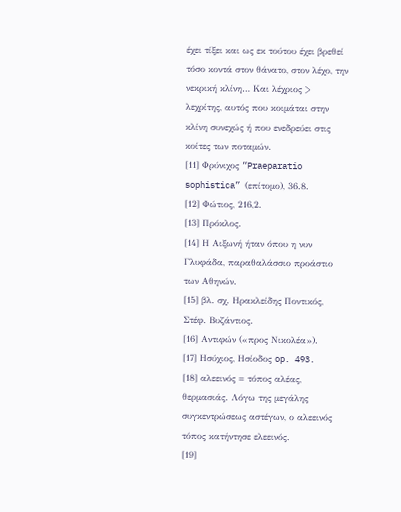έχει τίξει και ως εκ τούτου έχει βρεθεί τόσο κοντά στον θάνατο, στον λέχο, την νεκρική κλίνη… Και λέχριος > λεχρίτης, αυτός που κοιμάται στην κλίνη συνεχώς ή που ενεδρεύει στις κοίτες των ποταμών.
[11] Φρύνιχος “Praeparatio sophistica” (επίτομο), 36.8.
[12] Φώτιος, 216,2.
[13] Πρόκλος.
[14] Η Αιξωνή ήταν όπου η νυν Γλυφάδα, παραθαλάσσιο προάστιο των Αθηνών.
[15] βλ. σχ. Ηρακλείδης Ποντικός, Στέφ. Βυζάντιος.
[16] Αντιφών («προς Νικολέα»).
[17] Ησύχιος, Ησίοδος op. 493.
[18] αλεεινός = τόπος αλέας, θερμασιάς. Λόγω της μεγάλης συγκεντρώσεως αστέγων, ο αλεεινός τόπος κατήντησε ελεεινός.
[19]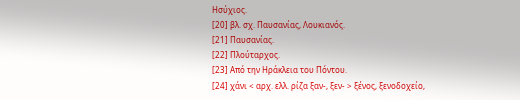Ησύχιος.
[20] βλ. σχ. Παυσανίας, Λουκιανός.
[21] Παυσανίας.
[22] Πλούταρχος.
[23] Από την Ηράκλεια του Πόντου.
[24] χάνι < αρχ. ελλ. ρίζα ξαν-, ξεν- > ξένος, ξενοδοχείο,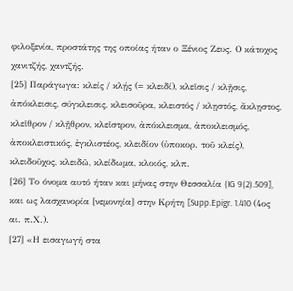φιλοξενία, προστάτης της οποίας ήταν ο Ξένιος Ζευς. Ο κάτοχος χανιτζής, χαντζής.
[25] Παράγωγα: κλείς / κλῄς (= κλειδί), κλεῖσις / κλῇσις, ἀπόκλεισις, σύγκλεισις, κλεισοῦρα, κλειστός / κλῃστός, ἄκλῃστος, κλεῖθρον / κλῇθρον, κλεῖστρον, ἀπόκλεισμα, ἀποκλεισμός, ἀποκλειστικός, ἐγκλιστέος, κλειδίον (ὑποκορ. τοῦ κλείς), κλειδοῦχος, κλειδῶ, κλείδωμα, κλοιός, κλπ.
[26] Το όνομα αυτό ήταν και μήνας στην Θεσσαλία (IG 9(2).509], και ως λασχανορία [νεμονηία] στην Κρήτη [Supp.Epigr. 1.410 (4ος αι. π.Χ.).
[27] «Η εισαγωγή στα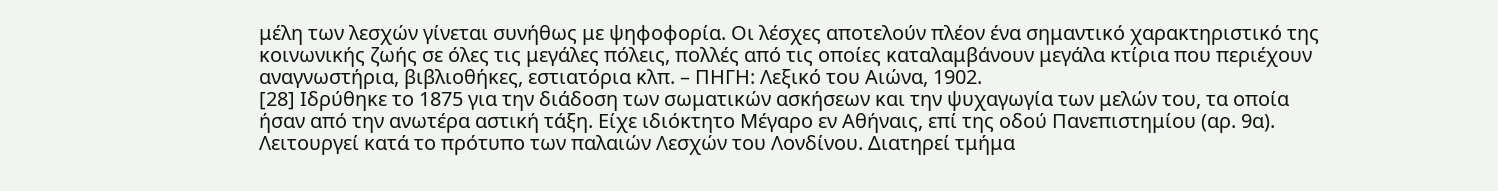μέλη των λεσχών γίνεται συνήθως με ψηφοφορία. Οι λέσχες αποτελούν πλέον ένα σημαντικό χαρακτηριστικό της κοινωνικής ζωής σε όλες τις μεγάλες πόλεις, πολλές από τις οποίες καταλαμβάνουν μεγάλα κτίρια που περιέχουν αναγνωστήρια, βιβλιοθήκες, εστιατόρια κλπ. – ΠΗΓΗ: Λεξικό του Αιώνα, 1902.
[28] Ιδρύθηκε το 1875 για την διάδοση των σωματικών ασκήσεων και την ψυχαγωγία των μελών του, τα οποία ήσαν από την ανωτέρα αστική τάξη. Είχε ιδιόκτητο Μέγαρο εν Αθήναις, επί της οδού Πανεπιστημίου (αρ. 9α). Λειτουργεί κατά το πρότυπο των παλαιών Λεσχών του Λονδίνου. Διατηρεί τμήμα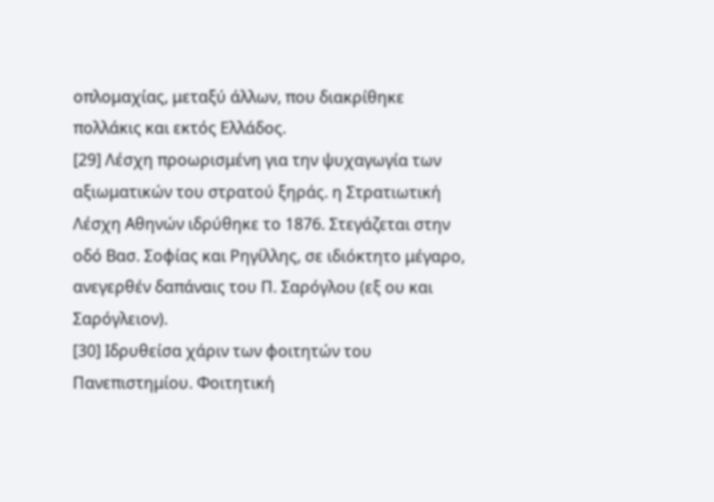οπλομαχίας, μεταξύ άλλων, που διακρίθηκε πολλάκις και εκτός Ελλάδος.
[29] Λέσχη προωρισμένη για την ψυχαγωγία των αξιωματικών του στρατού ξηράς. η Στρατιωτική Λέσχη Αθηνών ιδρύθηκε το 1876. Στεγάζεται στην οδό Βασ. Σοφίας και Ρηγίλλης, σε ιδιόκτητο μέγαρο, ανεγερθέν δαπάναις του Π. Σαρόγλου (εξ ου και Σαρόγλειον).
[30] Ιδρυθείσα χάριν των φοιτητών του Πανεπιστημίου. Φοιτητική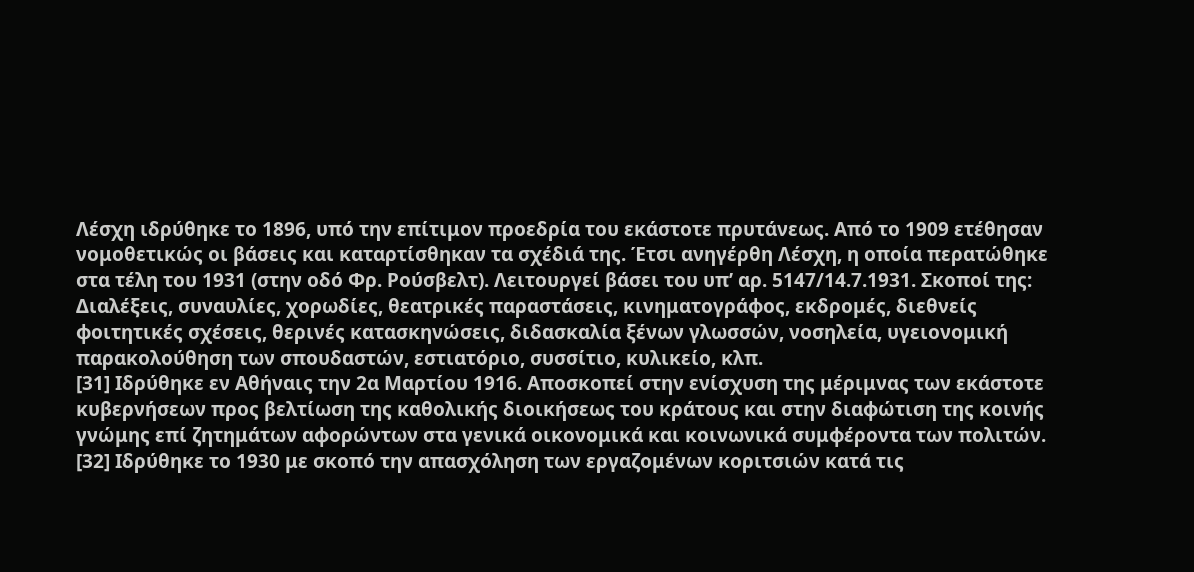Λέσχη ιδρύθηκε το 1896, υπό την επίτιμον προεδρία του εκάστοτε πρυτάνεως. Από το 1909 ετέθησαν νομοθετικώς οι βάσεις και καταρτίσθηκαν τα σχέδιά της. Έτσι ανηγέρθη Λέσχη, η οποία περατώθηκε στα τέλη του 1931 (στην οδό Φρ. Ρούσβελτ). Λειτουργεί βάσει του υπ’ αρ. 5147/14.7.1931. Σκοποί της: Διαλέξεις, συναυλίες, χορωδίες, θεατρικές παραστάσεις, κινηματογράφος, εκδρομές, διεθνείς φοιτητικές σχέσεις, θερινές κατασκηνώσεις, διδασκαλία ξένων γλωσσών, νοσηλεία, υγειονομική παρακολούθηση των σπουδαστών, εστιατόριο, συσσίτιο, κυλικείο, κλπ.
[31] Ιδρύθηκε εν Αθήναις την 2α Μαρτίου 1916. Αποσκοπεί στην ενίσχυση της μέριμνας των εκάστοτε κυβερνήσεων προς βελτίωση της καθολικής διοικήσεως του κράτους και στην διαφώτιση της κοινής γνώμης επί ζητημάτων αφορώντων στα γενικά οικονομικά και κοινωνικά συμφέροντα των πολιτών.
[32] Ιδρύθηκε το 1930 με σκοπό την απασχόληση των εργαζομένων κοριτσιών κατά τις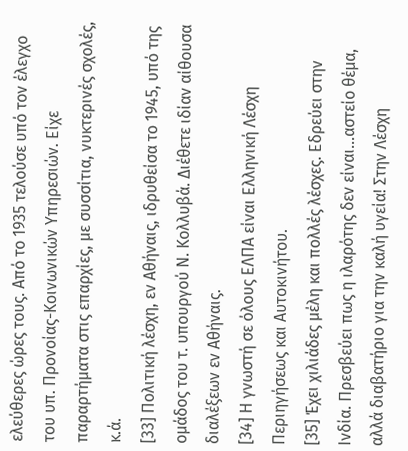ελεύθερες ώρες τους. Από το 1935 τελούσε υπό τον έλεγχο του υπ. Προνοίας-Κοινωνικών Υπηρεσιών. Είχε παραρτήματα στις επαρχίες, με συσσίτια, νυκτερινές σχολές, κ.ά.
[33] Πολιτική λέσχη, εν Αθήναις, ιδρυθείσα το 1945, υπό της ομάδος του τ. υπουργού Ν. Κολλυβά. Διέθετε ιδίαν αίθουσα διαλέξεων εν Αθήναις.
[34] Η γνωστή σε όλους ΕΛΠΑ είναι Ελληνική Λέσχη Περιηγήσεως και Αυτοκινήτου.
[35] Έχει χιλιάδες μέλη και πολλές λέσχες. Εδρεύει στην Ινδία. Πρεσβεύει πως η ιλαρότης δεν είναι…αστείο θέμα, αλλά διαβατήριο για την καλή υγεία! Στην Λέσχη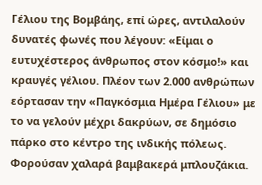Γέλιου της Βομβάης, επί ώρες, αντιλαλούν δυνατές φωνές που λέγουν: «Είμαι ο ευτυχέστερος άνθρωπος στον κόσμο!» και κραυγές γέλιου. Πλέον των 2.000 ανθρώπων εόρτασαν την «Παγκόσμια Ημέρα Γέλιου» με το να γελούν μέχρι δακρύων, σε δημόσιο πάρκο στο κέντρο της ινδικής πόλεως. Φορούσαν χαλαρά βαμβακερά μπλουζάκια.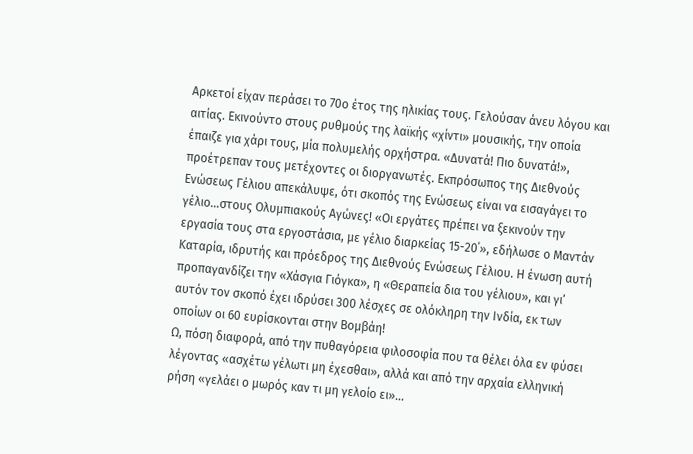Αρκετοί είχαν περάσει το 70ο έτος της ηλικίας τους. Γελούσαν άνευ λόγου και αιτίας. Εκινούντο στους ρυθμούς της λαϊκής «χίντι» μουσικής, την οποία έπαιζε για χάρι τους, μία πολυμελής ορχήστρα. «Δυνατά! Πιο δυνατά!», προέτρεπαν τους μετέχοντες οι διοργανωτές. Εκπρόσωπος της Διεθνούς Ενώσεως Γέλιου απεκάλυψε, ότι σκοπός της Ενώσεως είναι να εισαγάγει το γέλιο…στους Ολυμπιακούς Αγώνες! «Οι εργάτες πρέπει να ξεκινούν την εργασία τους στα εργοστάσια, με γέλιο διαρκείας 15-20΄», εδήλωσε ο Μαντάν Καταρία, ιδρυτής και πρόεδρος της Διεθνούς Ενώσεως Γέλιου. Η ένωση αυτή προπαγανδίζει την «Χάσγια Γιόγκα», η «Θεραπεία δια του γέλιου», και γι’ αυτόν τον σκοπό έχει ιδρύσει 300 λέσχες σε ολόκληρη την Ινδία, εκ των οποίων οι 60 ευρίσκονται στην Βομβάη!
Ω, πόση διαφορά, από την πυθαγόρεια φιλοσοφία που τα θέλει όλα εν φύσει λέγοντας «ασχέτω γέλωτι μη έχεσθαι», αλλά και από την αρχαία ελληνική ρήση «γελάει ο μωρός καν τι μη γελοίο ει»…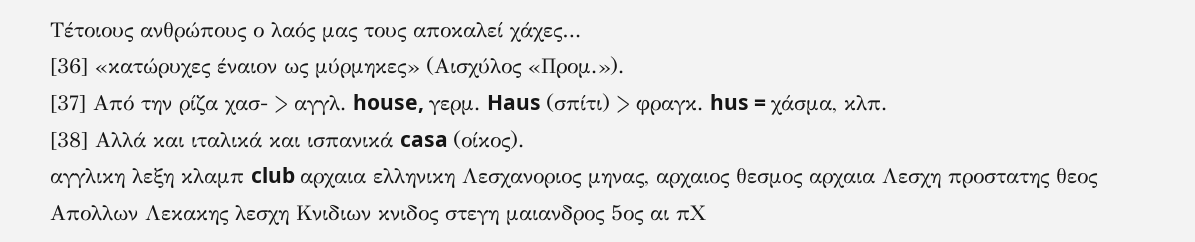Τέτοιους ανθρώπους ο λαός μας τους αποκαλεί χάχες…
[36] «κατώρυχες έναιον ως μύρμηκες» (Αισχύλος «Προμ.»).
[37] Από την ρίζα χασ- > αγγλ. house, γερμ. Haus (σπίτι) > φραγκ. hus = χάσμα, κλπ.
[38] Αλλά και ιταλικά και ισπανικά casa (οίκος).
αγγλικη λεξη κλαμπ club αρχαια ελληνικη Λεσχανοριος μηνας, αρχαιος θεσμος αρχαια Λεσχη προστατης θεος Απολλων Λεκακης λεσχη Κνιδιων κνιδος στεγη μαιανδρος 5ος αι πΧ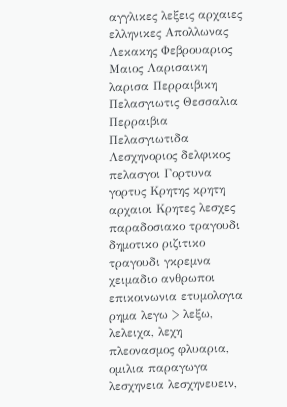αγγλικες λεξεις αρχαιες ελληνικες Απολλωνας Λεκακης Φεβρουαριος Μαιος Λαρισαικη λαρισα Περραιβικη Πελασγιωτις Θεσσαλια Περραιβια Πελασγιωτιδα Λεσχηνοριος δελφικος πελασγοι Γορτυνα γορτυς Κρητης κρητη αρχαιοι Κρητες λεσχες παραδοσιακο τραγουδι δημοτικο ριζιτικο τραγουδι γκρεμνα χειμαδιο ανθρωποι επικοινωνια ετυμολογια ρημα λεγω > λεξω, λελειχα, λεχη πλεονασμος φλυαρια, ομιλια παραγωγα λεσχηνεια λεσχηνευειν,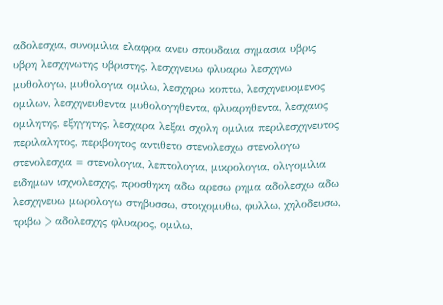αδολεσχια, συνομιλια ελαφρα ανευ σπουδαια σημασια υβρις υβρη λεσχηνωτης υβριστης, λεσχηνευω φλυαρω λεσχηνω μυθολογω, μυθολογια ομιλω, λεσχηρω κοπτω, λεσχηνευομενος ομιλων, λεσχηνευθεντα μυθολογηθεντα, φλυαρηθεντα, λεσχαιος ομιλητης, εξηγητης, λεσχαρα λεξαι σχολη ομιλια περιλεσχηνευτος περιλαλητος, περιβοητος αντιθετο στενολεσχω στενολογω στενολεσχια = στενολογια, λεπτολογια, μικρολογια, ολιγομιλια ειδημων ισχνολεσχης, προσθηκη αδω αρεσω ρημα αδολεσχω αδω λεσχηνευω μωρολογω στηβυσσω, στοιχομυθω, φυλλω, χηλοδευσω, τριβω > αδολεσχης φλυαρος, ομιλω,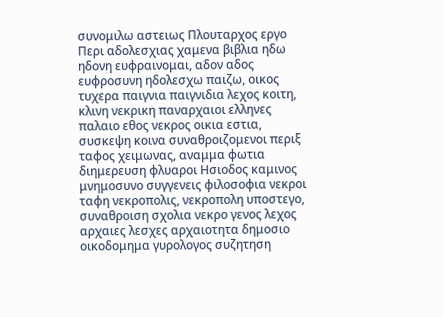συνομιλω αστειως Πλουταρχος εργο Περι αδολεσχιας χαμενα βιβλια ηδω ηδονη ευφραινομαι, αδον αδος ευφροσυνη ηδολεσχω παιζω, οικος τυχερα παιγνια παιγνιδια λεχος κοιτη, κλινη νεκρικη παναρχαιοι ελληνες παλαιο εθος νεκρος οικια εστια, συσκεψη κοινα συναθροιζομενοι περιξ ταφος χειμωνας, αναμμα φωτια διημερευση φλυαροι Ησιοδος καμινος μνημοσυνο συγγενεις φιλοσοφια νεκροι ταφη νεκροπολις, νεκροπολη υποστεγο, συναθροιση σχολια νεκρο γενος λεχος αρχαιες λεσχες αρχαιοτητα δημοσιο οικοδομημα γυρολογος συζητηση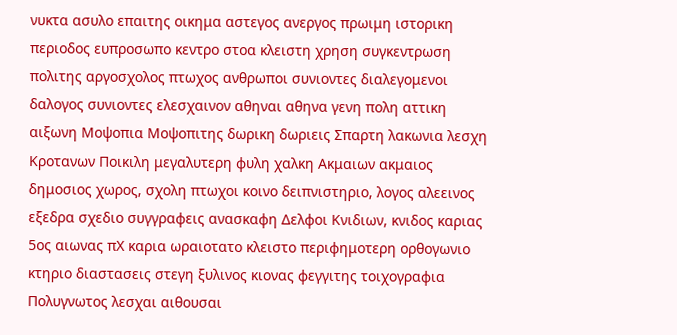νυκτα ασυλο επαιτης οικημα αστεγος ανεργος πρωιμη ιστορικη περιοδος ευπροσωπο κεντρο στοα κλειστη χρηση συγκεντρωση πολιτης αργοσχολος πτωχος ανθρωποι συνιοντες διαλεγομενοι δαλογος συνιοντες ελεσχαινον αθηναι αθηνα γενη πολη αττικη αιξωνη Μοψοπια Μοψοπιτης δωρικη δωριεις Σπαρτη λακωνια λεσχη Κροτανων Ποικιλη μεγαλυτερη φυλη χαλκη Ακμαιων ακμαιος δημοσιος χωρος, σχολη πτωχοι κοινο δειπνιστηριο, λογος αλεεινος εξεδρα σχεδιο συγγραφεις ανασκαφη Δελφοι Κνιδιων, κνιδος καριας 5ος αιωνας πΧ καρια ωραιοτατο κλειστο περιφημοτερη ορθογωνιο κτηριο διαστασεις στεγη ξυλινος κιονας φεγγιτης τοιχογραφια Πολυγνωτος λεσχαι αιθουσαι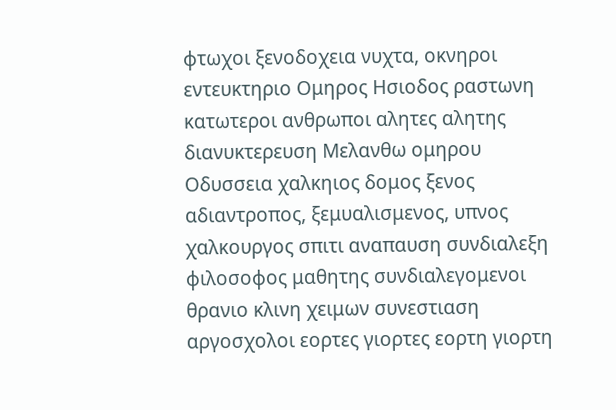φτωχοι ξενοδοχεια νυχτα, οκνηροι εντευκτηριο Ομηρος Ησιοδος ραστωνη κατωτεροι ανθρωποι αλητες αλητης διανυκτερευση Μελανθω ομηρου Οδυσσεια χαλκηιος δομος ξενος αδιαντροπος, ξεμυαλισμενος, υπνος χαλκουργος σπιτι αναπαυση συνδιαλεξη φιλοσοφος μαθητης συνδιαλεγομενοι θρανιο κλινη χειμων συνεστιαση αργοσχολοι εορτες γιορτες εορτη γιορτη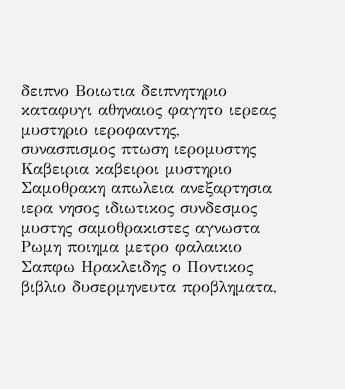δειπνο Βοιωτια δειπνητηριο καταφυγι αθηναιος φαγητο ιερεας μυστηριο ιεροφαντης, συνασπισμος πτωση ιερομυστης Καβειρια καβειροι μυστηριο Σαμοθρακη απωλεια ανεξαρτησια ιερα νησος ιδιωτικος συνδεσμος μυστης σαμοθρακιστες αγνωστα Ρωμη ποιημα μετρο φαλαικιο Σαπφω Ηρακλειδης ο Ποντικος βιβλιο δυσερμηνευτα προβληματα,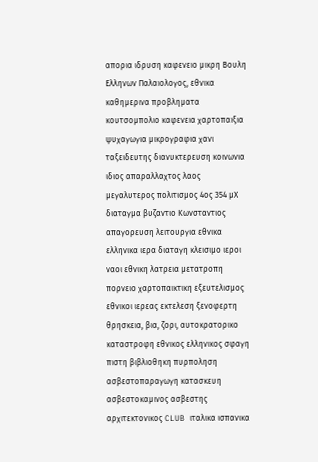απορια ιδρυση καφενειο μικρη Βουλη Ελληνων Παλαιολογος, εθνικα καθημερινα προβληματα κουτσομπολιο καφενεια χαρτοπαιξια ψυχαγωγια μικρογραφια χανι ταξειδευτης διανυκτερευση κοινωνια ιδιος απαραλλαχτος λαος μεγαλυτερος πολιτισμος 4ος 354 μΧ διαταγμα βυζαντιο Κωνσταντιος απαγορευση λειτουργια εθνικα ελληνικα ιερα διαταγη κλεισιμο ιεροι ναοι εθνικη λατρεια μετατροπη πορνειο χαρτοπαικτικη εξευτελισμος εθνικοι ιερεας εκτελεση ξενοφερτη θρησκεια, βια, ζορι, αυτοκρατορικο καταστροφη εθνικος ελληνικος σφαγη πιστη βιβλιοθηκη πυρποληση ασβεστοπαραγωγη κατασκευη ασβεστοκαμινος ασβεστης αρχιτεκτονικος CLUB ιταλικα ισπανικα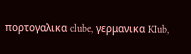πορτογαλικα clube, γερμανικα KIub,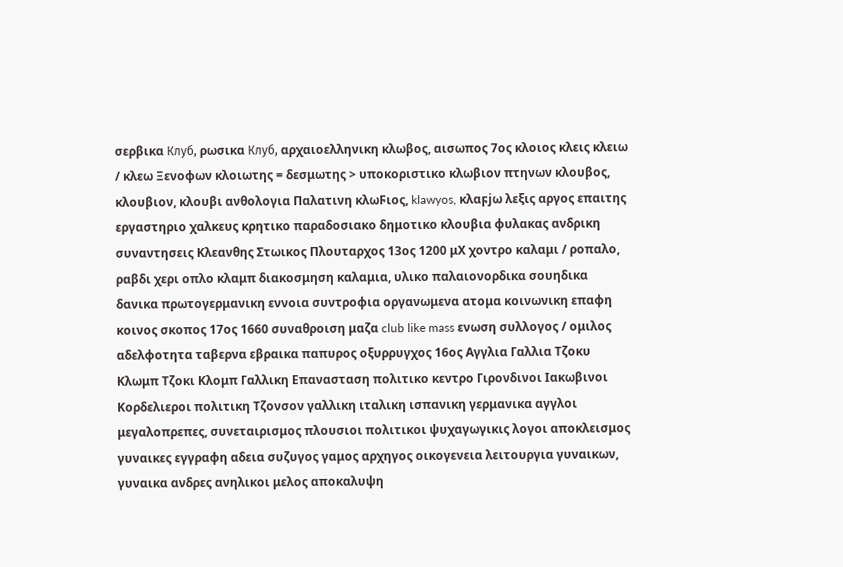σερβικα Клуб, ρωσικα Клуб, αρχαιοελληνικη κλωβος, αισωπος 7ος κλοιος κλεις κλειω / κλεω Ξενοφων κλοιωτης = δεσμωτης > υποκοριστικο κλωβιον πτηνων κλουβος, κλουβιον, κλουβι ανθολογια Παλατινη κλωϜιος, klawyos, κλαϝjω λεξις αργος επαιτης εργαστηριο χαλκευς κρητικο παραδοσιακο δημοτικο κλουβια φυλακας ανδρικη συναντησεις Κλεανθης Στωικος Πλουταρχος 13ος 1200 μΧ χοντρο καλαμι / ροπαλο, ραβδι χερι οπλο κλαμπ διακοσμηση καλαμια, υλικο παλαιονορδικα σουηδικα δανικα πρωτογερμανικη εννοια συντροφια οργανωμενα ατομα κοινωνικη επαφη κοινος σκοπος 17ος 1660 συναθροιση μαζα club like mass ενωση συλλογος / ομιλος αδελφοτητα ταβερνα εβραικα παπυρος οξυρρυγχος 16ος Αγγλια Γαλλια Τζοκυ Κλωμπ Τζοκι Κλομπ Γαλλικη Επανασταση πολιτικο κεντρο Γιρονδινοι Ιακωβινοι Κορδελιεροι πολιτικη Τζονσον γαλλικη ιταλικη ισπανικη γερμανικα αγγλοι μεγαλοπρεπες, συνεταιρισμος πλουσιοι πολιτικοι ψυχαγωγικις λογοι αποκλεισμος γυναικες εγγραφη αδεια συζυγoς γαμος αρχηγος οικογενεια λειτουργια γυναικων, γυναικα ανδρες ανηλικοι μελος αποκαλυψη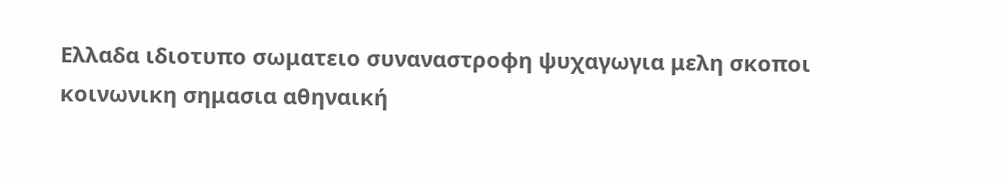Ελλαδα ιδιοτυπο σωματειο συναναστροφη ψυχαγωγια μελη σκοποι κοινωνικη σημασια αθηναική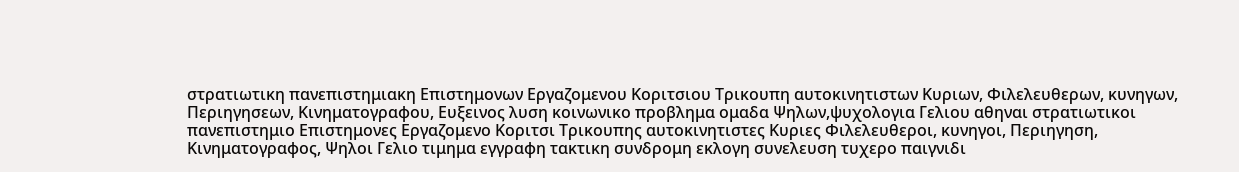στρατιωτικη πανεπιστημιακη Επιστημονων Εργαζομενου Κοριτσιου Τρικουπη αυτοκινητιστων Κυριων, Φιλελευθερων, κυνηγων, Περιηγησεων, Κινηματογραφου, Ευξεινος λυση κοινωνικο προβλημα ομαδα Ψηλων,ψυχολογια Γελιου αθηναι στρατιωτικοι πανεπιστημιο Επιστημονες Εργαζομενο Κοριτσι Τρικουπης αυτοκινητιστες Κυριες Φιλελευθεροι, κυνηγοι, Περιηγηση, Κινηματογραφος, Ψηλοι Γελιο τιμημα εγγραφη τακτικη συνδρομη εκλογη συνελευση τυχερο παιγνιδι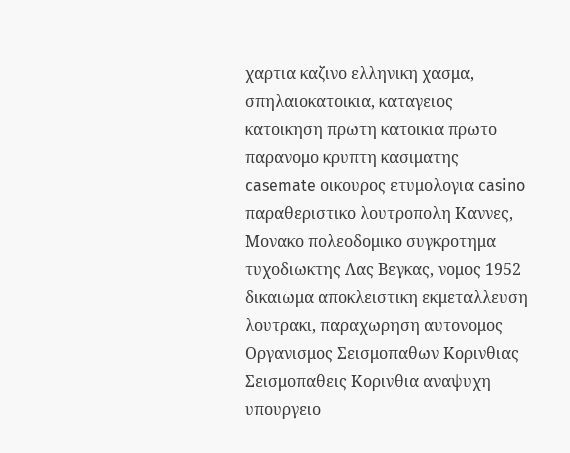χαρτια καζινο ελληνικη χασμα, σπηλαιοκατοικια, καταγειος κατοικηση πρωτη κατοικια πρωτο παρανομο κρυπτη κασιματης casemate οικουρος ετυμολογια casino παραθεριστικο λουτροπολη Καννες, Μονακο πολεοδομικο συγκροτημα τυχοδιωκτης Λας Βεγκας, νομος 1952 δικαιωμα αποκλειστικη εκμεταλλευση λουτρακι, παραχωρηση αυτονομος Οργανισμος Σεισμοπαθων Κορινθιας Σεισμοπαθεις Κορινθια αναψυχη υπουργειο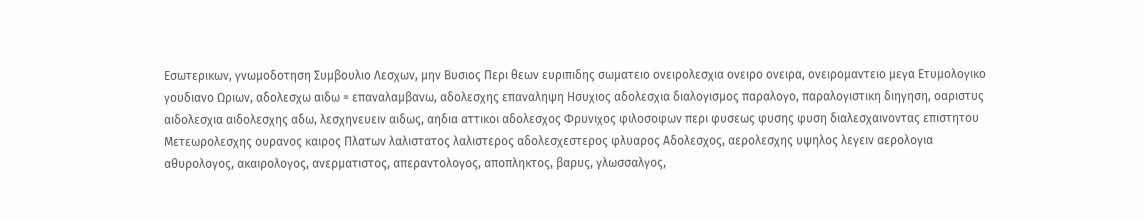Εσωτερικων, γνωμοδοτηση Συμβουλιο Λεσχων, μην Βυσιος Περι θεων ευριπιδης σωματειο ονειρολεσχια ονειρο ονειρα, ονειρομαντειο μεγα Ετυμολογικο γουδιανο Ωριων, αδολεσχω αιδω = επαναλαμβανω, αδολεσχης επαναληψη Ησυχιος αδολεσχια διαλογισμος παραλογο, παραλογιστικη διηγηση, οαριστυς αιδολεσχια αιδολεσχης αδω, λεσχηνευειν αιδως, αηδια αττικοι αδολεσχος Φρυνιχος φιλοσοφων περι φυσεως φυσης φυση διαλεσχαινοντας επιστητου Μετεωρολεσχης ουρανος καιρος Πλατων λαλιστατος λαλιστερος αδολεσχεστερος φλυαρος Αδολεσχος, αερολεσχης υψηλος λεγειν αερολογια αθυρολογος, ακαιρολογος, ανερματιστος, απεραντολογος, αποπληκτος, βαρυς, γλωσσαλγος,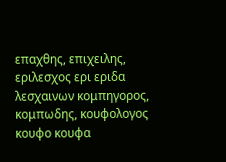επαχθης, επιχειλης, εριλεσχος ερι εριδα λεσχαινων κομπηγορος, κομπωδης, κουφολογος κουφο κουφα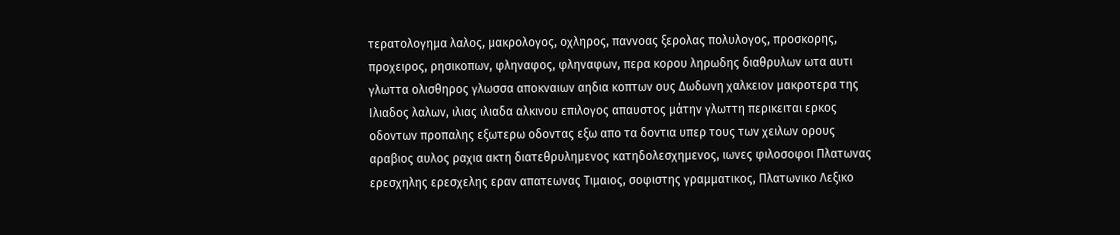τερατολογημα λαλος, μακρολογος, οχληρος, παννοας ξερολας πολυλογος, προσκορης, προχειρος, ρησικοπων, φληναφος, φληναφων, περα κορου ληρωδης διαθρυλων ωτα αυτι γλωττα ολισθηρος γλωσσα αποκναιων αηδια κοπτων ους Δωδωνη χαλκειον μακροτερα της Ιλιαδος λαλων, ιλιας ιλιαδα αλκινου επιλογος απαυστος μάτην γλωττη περικειται ερκος οδοντων προπαλης εξωτερω οδοντας εξω απο τα δοντια υπερ τους των χειλων ορους αραβιος αυλος ραχια ακτη διατεθρυλημενος κατηδολεσχημενος, ιωνες φιλοσοφοι Πλατωνας ερεσχηλης ερεσχελης εραν απατεωνας Τιμαιος, σοφιστης γραμματικος, Πλατωνικο Λεξικο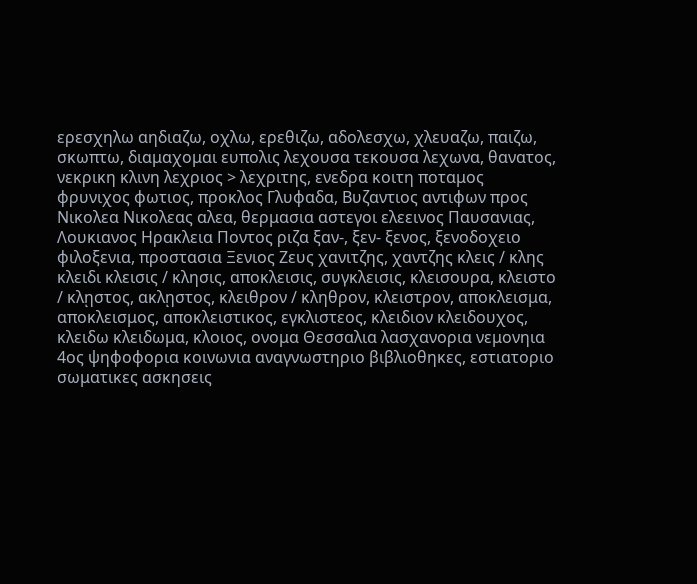ερεσχηλω αηδιαζω, οχλω, ερεθιζω, αδολεσχω, χλευαζω, παιζω, σκωπτω, διαμαχομαι ευπολις λεχουσα τεκουσα λεχωνα, θανατος, νεκρικη κλινη λεχριος > λεχριτης, ενεδρα κοιτη ποταμος φρυνιχος φωτιος, προκλος Γλυφαδα, Βυζαντιος αντιφων προς Νικολεα Νικολεας αλεα, θερμασια αστεγοι ελεεινος Παυσανιας, Λουκιανος Ηρακλεια Ποντος ριζα ξαν-, ξεν- ξενος, ξενοδοχειο φιλοξενια, προστασια Ξενιος Ζευς χανιτζης, χαντζης κλεις / κλης κλειδι κλεισις / κλησις, αποκλεισις, συγκλεισις, κλεισουρα, κλειστο / κλῃστος, ακλῃστος, κλειθρον / κληθρον, κλειστρον, αποκλεισμα, αποκλεισμος, αποκλειστικος, εγκλιστεος, κλειδιον κλειδουχος, κλειδω κλειδωμα, κλοιος, ονομα Θεσσαλια λασχανορια νεμονηια 4ος ψηφοφορια κοινωνια αναγνωστηριο βιβλιοθηκες, εστιατοριο σωματικες ασκησεις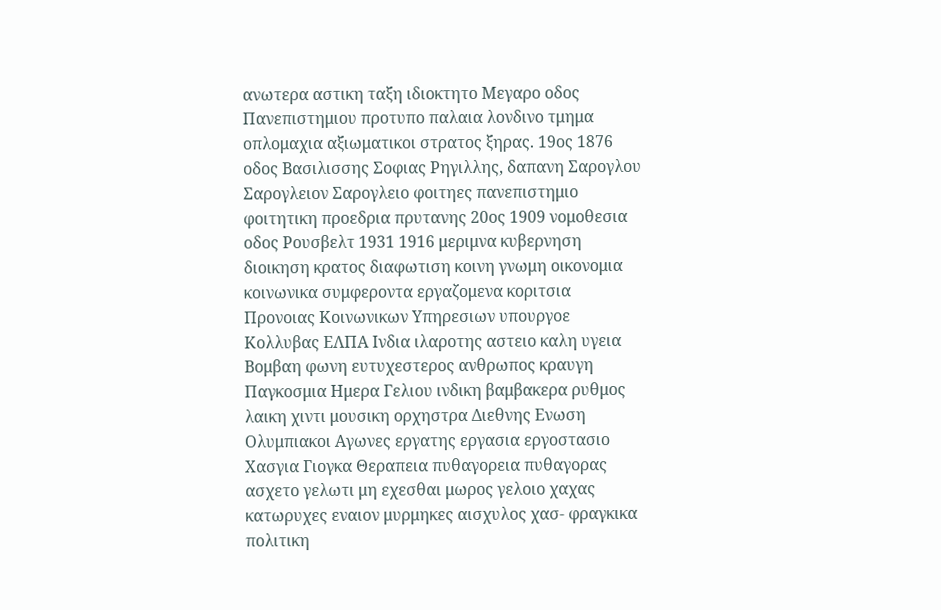ανωτερα αστικη ταξη ιδιοκτητο Μεγαρο οδος Πανεπιστημιου προτυπο παλαια λονδινο τμημα οπλομαχια αξιωματικοι στρατος ξηρας. 19ος 1876 οδος Βασιλισσης Σοφιας Ρηγιλλης, δαπανη Σαρογλου Σαρογλειον Σαρογλειο φοιτηες πανεπιστημιο φοιτητικη προεδρια πρυτανης 20ος 1909 νομοθεσια οδος Ρουσβελτ 1931 1916 μεριμνα κυβερνηση διοικηση κρατος διαφωτιση κοινη γνωμη οικονομια κοινωνικα συμφεροντα εργαζομενα κοριτσια Προνοιας Κοινωνικων Υπηρεσιων υπουργοε Κολλυβας ΕΛΠΑ Ινδια ιλαροτης αστειο καλη υγεια Βομβαη φωνη ευτυχεστερος ανθρωπος κραυγη Παγκοσμια Ημερα Γελιου ινδικη βαμβακερα ρυθμος λαικη χιντι μουσικη ορχηστρα Διεθνης Ενωση Ολυμπιακοι Αγωνες εργατης εργασια εργοστασιο Χασγια Γιογκα Θεραπεια πυθαγορεια πυθαγορας ασχετο γελωτι μη εχεσθαι μωρος γελοιο χαχας κατωρυχες εναιον μυρμηκες αισχυλος χασ- φραγκικα πολιτικη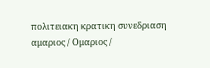πολιτειακη κρατικη συνεδριαση αμαριος / Ομαριος /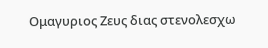Ομαγυριος Ζευς διας στενολεσχω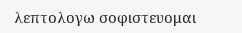λεπτολογω σοφιστευομαι